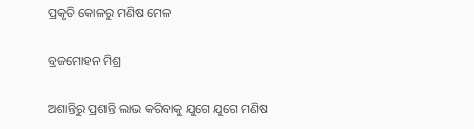ପ୍ରକୃତି କୋଳରୁ ମଣିଷ ମେଳ

ବ୍ରଜମୋହନ ମିଶ୍ର

ଅଶାନ୍ତିରୁ ପ୍ରଶାନ୍ତି ଲାଭ କରିବାକୁ ଯୁଗେ ଯୁଗେ ମଣିଷ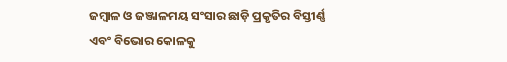ଜମ୍ବାଳ ଓ ଜଞ୍ଜାଳମୟ ସଂସାର ଛାଡ଼ି ପ୍ରକୃତିର ବିସ୍ତୀର୍ଣ୍ଣ ଏବଂ ବିଭୋର କୋଳକୁ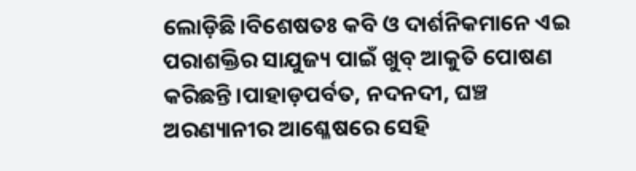ଲୋଡ଼ିଛି।ବିଶେଷତଃ କବି ଓ ଦାର୍ଶନିକମାନେ ଏଇ ପରାଶକ୍ତିର ସାଯୁଜ୍ୟ ପାଇଁ ଖୁବ୍‌ ଆକୁତି ପୋଷଣ କରିଛନ୍ତି।ପାହାଡ଼ପର୍ବତ, ନଦନଦୀ, ଘଞ୍ଚ ଅରଣ୍ୟାନୀର ଆଶ୍ଳେଷରେ ସେହି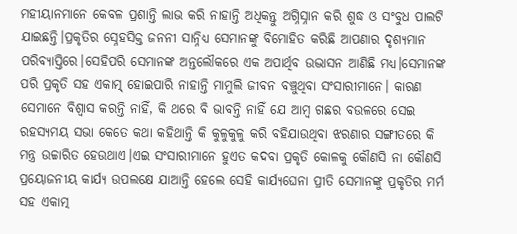ମହୀୟାନମାନେ କେବଳ ପ୍ରଶାନ୍ତି ଲାଭ କରି ନାହାନ୍ତି ଅଧିକନ୍ତୁ ଅଗ୍ନିସ୍ନାନ କରି ଶୁଦ୍ଧ ଓ ସଂବୁଧ ପାଲଟି ଯାଇଛନ୍ତି।ପ୍ରକୃତିର ସ୍ନେହସିକ୍ତ ଜନନୀ ସାନ୍ନିଧ୍ୟ ସେମାନଙ୍କୁ ବିମୋହିତ କରିଛି ଆପଣାର ଦୃଶ୍ୟମାନ ପରିବ୍ୟାପ୍ତିରେ।ସେହିପରି ସେମାନଙ୍କ ଅନ୍ତଲୌକରେ ଏକ ଅପାର୍ଥିବ ଉଦ୍ଭାସନ ଆଣିଛି ମଧ୍ୟ।ସେମାନଙ୍କ ପରି ପ୍ରକୃତି ସହ ଏକାତ୍ମ୍‌ ହୋଇପାରି ନାହାନ୍ତି ମାମୁଲି ଜୀବନ ବଞ୍ଚୁଥିବା ସଂସାରୀମାନେ। କାରଣ ସେମାନେ ବିଶ୍ବାସ କରନ୍ତି ନାହିଁ, କି ଥରେ ବି ଭାବନ୍ତି ନାହିଁ ଯେ ଆମ୍ବ ଗଛର ବଉଳରେ ସେଇ ରହସ୍ୟମୟ ସଭା କେତେ କଥା କହିଥାନ୍ତି କି କୁଳୁକୁଳୁ କରି ବହିଯାଉଥିବା ଝରଣାର ସଙ୍ଗୀତରେ କି ମନ୍ତ୍ର ଉଚ୍ଚାରିତ ହେଉଥାଏ।ଏଇ ସଂସାରୀମାନେ ହୁଏତ କଦବା ପ୍ରକୃତି କୋଳକୁ କୌଣସି ନା କୌଣସି ପ୍ରୟୋଜନୀୟ କାର୍ଯ୍ୟ ଉପଲକ୍ଷେ ଯାଆନ୍ତି ହେଲେ ସେହି କାର୍ଯ୍ୟଘେନା ପ୍ରୀତି ସେମାନଙ୍କୁ ପ୍ରକୃତିର ମର୍ମ ସହ ଏକାତ୍ମ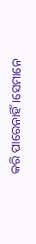କରି ପାରେନାହିଁ।ସେମାନେ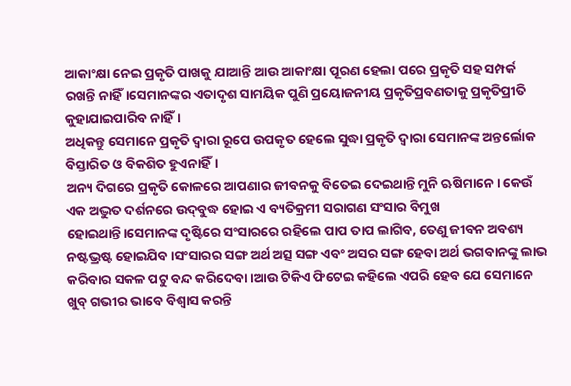ଆକାଂକ୍ଷା ନେଇ ପ୍ରକୃତି ପାଖକୁ ଯାଆନ୍ତି ଆଉ ଆକାଂକ୍ଷା ପୂରଣ ହେଲା ପରେ ପ୍ରକୃତି ସହ ସମ୍ପର୍କ ରଖନ୍ତି ନାହିଁ।ସେମାନଙ୍କର ଏତାଦୃଶ ସାମୟିକ ପୁଣି ପ୍ରୟୋଜନୀୟ ପ୍ରକୃତିପ୍ରବଣତାକୁ ପ୍ରକୃତିପ୍ରୀତି କୁହାଯାଇପାରିବ ନାହିଁ।
ଅଧିକନ୍ତୁ ସେମାନେ ପ୍ରକୃତି ଦ୍ବାରା ରୂପେ ଉପକୃତ ହେଲେ ସୁଦ୍ଧା ପ୍ରକୃତି ଦ୍ବାରା ସେମାନଙ୍କ ଅନ୍ତର୍ଲୋକ ବିସ୍ତାରିତ ଓ ବିକଶିତ ହୁଏନାହିଁ।
ଅନ୍ୟ ଦିଗରେ ପ୍ରକୃତି କୋଳରେ ଆପଣାର ଜୀବନକୁ ବିତେଇ ଦେଇଥାନ୍ତି ମୁନି ଋଷିମାନେ। କେଉଁ ଏକ ଅଦ୍ଭୁତ ଦର୍ଶନରେ ଉଦ୍‌ବୁଦ୍ଧ ହୋଇ ଏ ବ୍ୟତିକ୍ରମୀ ସରାଗଣ ସଂସାର ବିମୁଖ ହୋଇଥାନ୍ତି।ସେମାନଙ୍କ ଦୃଷ୍ଟିରେ ସଂସାରରେ ରହିଲେ ପାପ ତାପ ଲାଗିବ, ତେଣୁ ଜୀବନ ଅବଶ୍ୟ ନଷ୍ଟଭ୍ରଷ୍ଟ ହୋଇଯିବ।ସଂସାରର ସଙ୍ଗ ଅର୍ଥ ଅତ୍ସ ସଙ୍ଗ ଏବଂ ଅସର ସଙ୍ଗ ହେବା ଅର୍ଥ ଭଗବାନଙ୍କୁ ଲାଭ କରିବାର ସକଳ ପଟୁ ବନ୍ଦ କରିଦେବା।ଆଉ ଟିକିଏ ଫିଟେଇ କହିଲେ ଏପରି ହେବ ଯେ ସେମାନେ ଖୁବ୍‌ ଗଭୀର ଭାବେ ବିଶ୍ବାସ କରନ୍ତି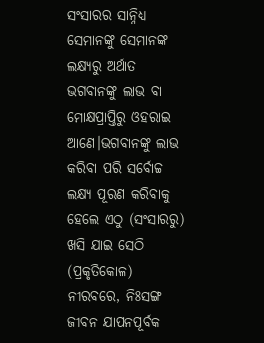ସଂସାରର ସାନ୍ନିଧ୍ୟ ସେମାନଙ୍କୁ ସେମାନଙ୍କ ଲକ୍ଷ୍ୟରୁ ଅର୍ଥାତ ଭଗବାନଙ୍କୁ ଲାଭ ବା ମୋକ୍ଷପ୍ରାପ୍ତିରୁ ଓହରାଇ ଆଣେ।ଭଗବାନଙ୍କୁ ଲାଭ କରିବା ପରି ସର୍ବୋଚ୍ଚ ଲକ୍ଷ୍ୟ ପୂରଣ କରିବାକୁ ହେଲେ ଏଠୁ (ସଂସାରରୁ) ଖସି ଯାଇ ସେଠି (ପ୍ରକୃତିକୋଳ) ନୀରବରେ, ନିଃସଙ୍ଗ ଜୀବନ ଯାପନପୂର୍ବକ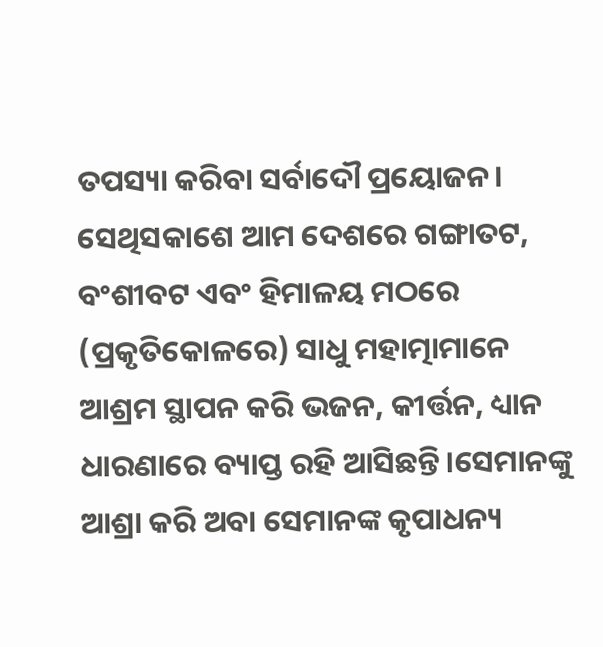ତପସ୍ୟା କରିବା ସର୍ବାଦୌ ପ୍ରୟୋଜନ। ସେଥିସକାଶେ ଆମ ଦେଶରେ ଗଙ୍ଗାତଟ, ବଂଶୀବଟ ଏବଂ ହିମାଳୟ ମଠରେ (ପ୍ରକୃତିକୋଳରେ) ସାଧୁ ମହାତ୍ମାମାନେ ଆଶ୍ରମ ସ୍ଥାପନ କରି ଭଜନ, କୀର୍ତ୍ତନ, ଧ୍ୟାନ ଧାରଣାରେ ବ୍ୟାପ୍ତ ରହି ଆସିଛନ୍ତି।ସେମାନଙ୍କୁ ଆଶ୍ରା କରି ଅବା ସେମାନଙ୍କ କୃପାଧନ୍ୟ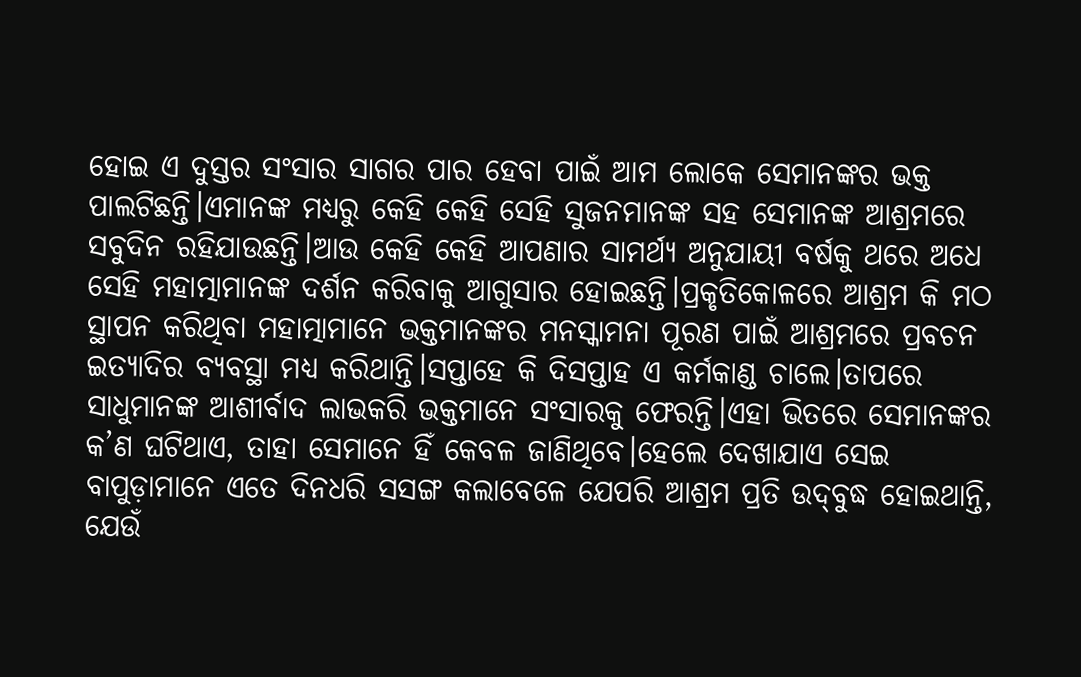ହୋଇ ଏ ଦୁସ୍ତର ସଂସାର ସାଗର ପାର ହେବା ପାଇଁ ଆମ ଲୋକେ ସେମାନଙ୍କର ଭକ୍ତ ପାଲଟିଛନ୍ତି।ଏମାନଙ୍କ ମଧ୍ୟରୁ କେହି କେହି ସେହି ସୁଜନମାନଙ୍କ ସହ ସେମାନଙ୍କ ଆଶ୍ରମରେ ସବୁଦିନ ରହିଯାଉଛନ୍ତି।ଆଉ କେହି କେହି ଆପଣାର ସାମର୍ଥ୍ୟ ଅନୁଯାୟୀ ବର୍ଷକୁ ଥରେ ଅଧେ ସେହି ମହାତ୍ମାମାନଙ୍କ ଦର୍ଶନ କରିବାକୁ ଆଗୁସାର ହୋଇଛନ୍ତି।ପ୍ରକୃତିକୋଳରେ ଆଶ୍ରମ କି ମଠ ସ୍ଥାପନ କରିଥିବା ମହାତ୍ମାମାନେ ଭକ୍ତମାନଙ୍କର ମନସ୍କାମନା ପୂରଣ ପାଇଁ ଆଶ୍ରମରେ ପ୍ରବଚନ ଇତ୍ୟାଦିର ବ୍ୟବସ୍ଥା ମଧ୍ୟ କରିଥାନ୍ତି।ସପ୍ତାହେ କି ଦିସପ୍ତାହ ଏ କର୍ମକାଣ୍ଡ ଚାଲେ।ତାପରେ ସାଧୁମାନଙ୍କ ଆଶୀର୍ବାଦ ଲାଭକରି ଭକ୍ତମାନେ ସଂସାରକୁ ଫେରନ୍ତି।ଏହା ଭିତରେ ସେମାନଙ୍କର କ’ଣ ଘଟିଥାଏ, ତାହା ସେମାନେ ହିଁ କେବଳ ଜାଣିଥିବେ।ହେଲେ ଦେଖାଯାଏ ସେଇ ବାପୁଡ଼ାମାନେ ଏତେ ଦିନଧରି ସସଙ୍ଗ କଲାବେଳେ ଯେପରି ଆଶ୍ରମ ପ୍ରତି ଉଦ୍‌ବୁଦ୍ଧ ହୋଇଥାନ୍ତି, ଯେଉଁ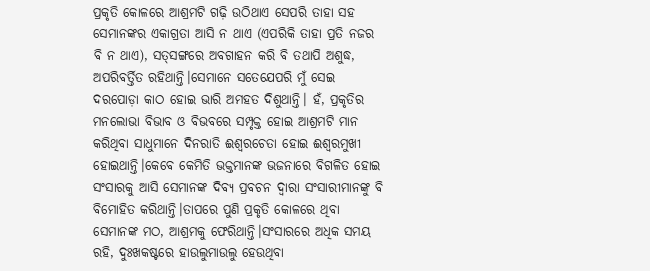ପ୍ରକୃତି କୋଳରେ ଆଶ୍ରମଟି ଗଢ଼ି ଉଠିଥାଏ ସେପରି ତାହା ସହ ସେମାନଙ୍କର ଏକାଗ୍ରତା ଆସି ନ ଥାଏ (ଏପରିକି ତାହା ପ୍ରତି ନଜର ବି ନ ଥାଏ), ସତ୍‌ସଙ୍ଗରେ ଅବଗାହନ କରି ବି ତଥାପି ଅଶୁଦ୍ଧ, ଅପରିବର୍ତ୍ତିତ ରହିଥାନ୍ତି।ସେମାନେ ସତେଯେପରି ମୁଁ ସେଇ ଦରପୋଡ଼ା କାଠ ହୋଇ ଭାରି ଅମହତ ଦିଶୁଥାନ୍ତି। ହଁ, ପ୍ରକୃତିର ମନଲୋଭା ବିଭାବ ଓ ବିଭବରେ ସମ୍ପୃକ୍ତ ହୋଇ ଆଶ୍ରମଟି ମାନ କରିଥିବା ସାଧୁମାନେ ଦିନରାତି ଈଶ୍ୱରଚେତା ହୋଇ ଈଶ୍ୱରମୁଖୀ ହୋଇଥାନ୍ତି।କେବେ କେମିତି ଭକ୍ତମାନଙ୍କ ଭଜନାରେ ବିଗଳିତ ହୋଇ ସଂସାରକୁ ଆସି ସେମାନଙ୍କ ଦିବ୍ୟ ପ୍ରବଚନ ଦ୍ୱାରା ସଂସାରୀମାନଙ୍କୁ ବି ବିମୋହିତ କରିଥାନ୍ତି।ତାପରେ ପୁଣି ପ୍ରକୃତି କୋଳରେ ଥିବା ସେମାନଙ୍କ ମଠ, ଆଶ୍ରମକୁ ଫେରିଥାନ୍ତି।ସଂସାରରେ ଅଧିକ ସମୟ ରହି, ଦୁଃଖକଷ୍ଟରେ ହାଉଲୁମାଉଲୁ ହେଉଥିବା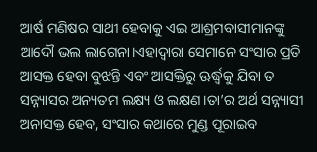ଆର୍ଷ ମଣିଷର ସାଥୀ ହେବାକୁ ଏଇ ଆଶ୍ରମବାସୀମାନଙ୍କୁ ଆଦୌ ଭଲ ଲାଗେନା।ଏହାଦ୍ୱାରା ସେମାନେ ସଂସାର ପ୍ରତି ଆସକ୍ତ ହେବା ବୁଝନ୍ତି ଏବଂ ଆସକ୍ତିରୁ ଊର୍ଦ୍ଧ୍ୱକୁ ଯିବା ତ ସନ୍ନ୍ୟାସର ଅନ୍ୟତମ ଲକ୍ଷ୍ୟ ଓ ଲକ୍ଷଣ।ତା’ର ଅର୍ଥ ସନ୍ନ୍ୟାସୀ ଅନାସକ୍ତ ହେବ, ସଂସାର କଥାରେ ମୁଣ୍ଡ ପୂରାଇବ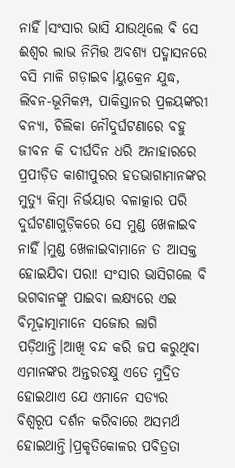ନାହିଁ।ସଂସାର ଭାସି ଯାଉଥିଲେ ବି ସେ ଈଶ୍ବର ଲାଭ ନିମିତ୍ତ ଅବଶ୍ୟ ପଦ୍ମାସନରେ ବସି ମାଳି ଗଡ଼ାଇବ।ୟୁକ୍ରେନ ଯୁଦ୍ଧ, ଲିବନ-ଭୂମିକମ୍ପ, ପାକିସ୍ତାନର ପ୍ରଳୟଙ୍କରୀ ବନ୍ୟା, ଚିଲିକା ନୌଦୁର୍ଘଟଣାରେ ବହୁ ଜୀବନ କି ଦୀର୍ଘଦିନ ଧରି ଅନାହାରରେ ପ୍ରପୀଡ଼ିତ କାଶୀପୁରର ହତଭାଗାମାନଙ୍କର ମୁତ୍ୟୁ କିମ୍ବା ନିର୍ଭୟାର ବଳାତ୍କାର ପରି ଦୁର୍ଘଟଣାଗୁଡ଼ିକରେ ସେ ମୁଣ୍ଡ ଖେଳାଇବ ନାହିଁ।ମୁଣ୍ଡ ଖେଳାଇବାମାନେ ତ ଆସକ୍ତ ହୋଇଯିବା ପରା! ସଂସାର ଭାସିଗଲେ ବି ଭଗବାନଙ୍କୁ ପାଇବା ଲକ୍ଷ୍ୟରେ ଏଇ ବିମୂଢ଼ାତ୍ମାମାନେ ସଜୋର ଲାଗି ପଡ଼ିଥାନ୍ତି।ଆଖି ବନ୍ଦ କରି ଜପ କରୁଥିବା ଏମାନଙ୍କର ଅନ୍ତରଚକ୍ଷୁ ଏତେ ମୁଦ୍ରିତ ହୋଇଥାଏ ଯେ ଏମାନେ ସତ୍ୟର ବିଶ୍ୱରୂପ ଦର୍ଶନ କରିବାରେ ଅସମର୍ଥ ହୋଇଥାନ୍ତି।ପ୍ରକୃତିକୋଳର ପବିତ୍ରତା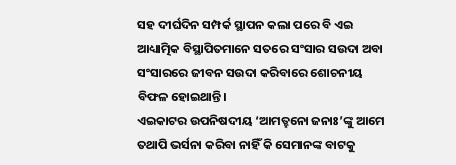ସହ ଦୀର୍ଘଦିନ ସମ୍ପର୍କ ସ୍ଥାପନ କଲା ପରେ ବି ଏଇ ଆଧ୍ୟାତ୍ମିକ ବିସ୍ଥାପିତମାନେ ସତରେ ସଂସାର ସଉଦା ଅବା ସଂସାରରେ ଜୀବନ ସଉଦା କରିବାରେ ଶୋଚନୀୟ ବିଫଳ ହୋଇଥାନ୍ତି।
ଏଇକାଟର ଉପନିଷଦୀୟ ‘ଆମତ୍ହନୋ ଜନାଃ’ଙ୍କୁ ଆମେ ତଥାପି ଭର୍ସନା କରିବା ନାହିଁ କି ସେମାନଙ୍କ ବାଟକୁ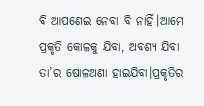ବି ଆପଣେଇ ନେବା ବି ନାହିଁ।ଆମେ ପ୍ରକୃତି କୋଳକୁ ଯିବା, ଅବଶ୍ୟ ଯିବା ତା’ର ଷୋଳଅଣା ହାଇଯିବା।ପ୍ରକୃତିର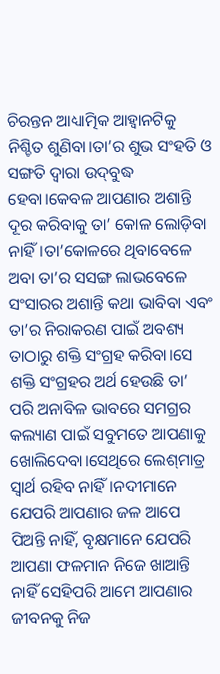ଚିରନ୍ତନ ଆଧ୍ୟାତ୍ମିକ ଆହ୍ବାନଟିକୁ ନିଶ୍ଚିତ ଶୁଣିବା।ତା’ର ଶୁଭ ସଂହତି ଓ ସଙ୍ଗତି ଦ୍ବାରା ଉଦ୍‌ବୁଦ୍ଧ ହେବା।କେବଳ ଆପଣାର ଅଶାନ୍ତି ଦୂର କରିବାକୁ ତା’ କୋଳ ଲୋଡ଼ିବା ନାହିଁ।ତା’କୋଳରେ ଥିବାବେଳେ ଅବା ତା’ର ସସଙ୍ଗ ଲାଭବେଳେ ସଂସାରର ଅଶାନ୍ତି କଥା ଭାବିବା ଏବଂ ତା’ର ନିରାକରଣ ପାଇଁ ଅବଶ୍ୟ ତାଠାରୁ ଶକ୍ତି ସଂଗ୍ରହ କରିବା।ସେ ଶକ୍ତି ସଂଗ୍ରହର ଅର୍ଥ ହେଉଛି ତା’ ପରି ଅନାବିଳ ଭାବରେ ସମଗ୍ରର କଲ୍ୟାଣ ପାଇଁ ସବୁମତେ ଆପଣାକୁ ଖୋଲିଦେବା।ସେଥିରେ ଲେଶ୍‌ମାତ୍ର ସ୍ବାର୍ଥ ରହିବ ନାହିଁ।ନଦୀମାନେ ଯେପରି ଆପଣାର ଜଳ ଆପେ ପିଅନ୍ତି ନାହିଁ, ବୃକ୍ଷମାନେ ଯେପରି ଆପଣା ଫଳମାନ ନିଜେ ଖାଆନ୍ତି ନାହିଁ ସେହିପରି ଆମେ ଆପଣାର ଜୀବନକୁ ନିଜ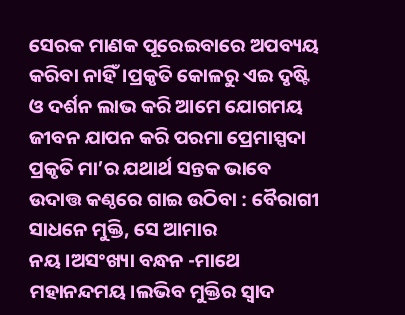ସେରକ ମାଣକ ପୂରେଇବାରେ ଅପବ୍ୟୟ କରିବା ନାହିଁ।ପ୍ରକୃତି କୋଳରୁ ଏଇ ଦୃଷ୍ଟି ଓ ଦର୍ଶନ ଲାଭ କରି ଆମେ ଯୋଗମୟ ଜୀବନ ଯାପନ କରି ପରମା ପ୍ରେମାସ୍ପଦା ପ୍ରକୃତି ମା’ର ଯଥାର୍ଥ ସନ୍ତକ ଭାବେ ଉଦାତ୍ତ କଣ୍ଠରେ ଗାଇ ଉଠିବା : ବୈରାଗୀ ସାଧନେ ମୁକ୍ତି, ସେ ଆମାର ନୟ।ଅସଂଖ୍ୟା ବନ୍ଧନ -ମାଥେ ମହାନନ୍ଦମୟ।ଲଭିବ ମୁକ୍ତିର ସ୍ବାଦ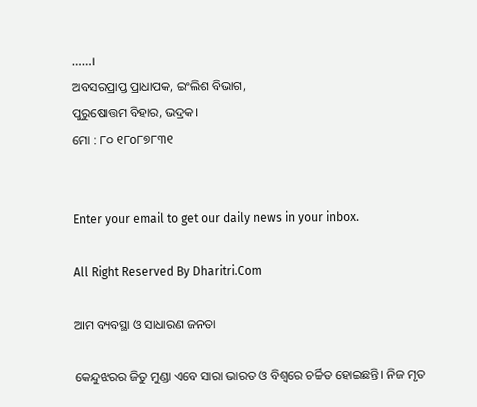……।
ଅବସରପ୍ରାପ୍ତ ପ୍ରାଧାପକ, ଇଂଲିଶ ବିଭାଗ,
ପୁରୁଷୋତ୍ତମ ବିହାର, ଭଦ୍ରକ।
ମୋ : ୮୦ ୧୮o୮୭୮୩୧


Enter your email to get our daily news in your inbox.

All Right Reserved By Dharitri.Com

ଆମ ବ୍ୟବସ୍ଥା ଓ ସାଧାରଣ ଜନତା

କେନ୍ଦୁଝରର ଜିତୁ ମୁଣ୍ଡା ଏବେ ସାରା ଭାରତ ଓ ବିଶ୍ୱରେ ଚର୍ଚ୍ଚିତ ହୋଇଛନ୍ତି। ନିଜ ମୃତ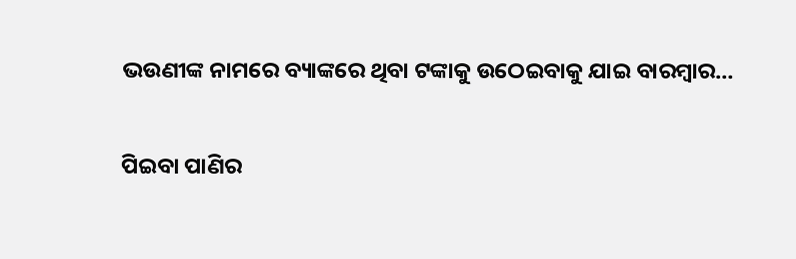ଭଉଣୀଙ୍କ ନାମରେ ବ୍ୟାଙ୍କରେ ଥିବା ଟଙ୍କାକୁ ଉଠେଇବାକୁ ଯାଇ ବାରମ୍ବାର…

ପିଇବା ପାଣିର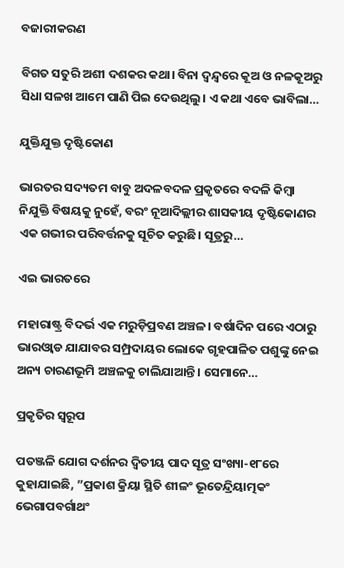ବଜାରୀକରଣ

ବିଗତ ସତୁରି ଅଶୀ ଦଶକର କଥା। ବିନା ଦ୍ୱନ୍ଦ୍ୱରେ କୂଅ ଓ ନଳକୂଅରୁ ସିଧା ସଳଖ ଆମେ ପାଣି ପିଇ ଦେଉଥିଲୁ। ଏ କଥା ଏବେ ଭାବିଲା…

ଯୁକ୍ତିଯୁକ୍ତ ଦୃଷ୍ଟିକୋଣ

ଭାରତର ସଦ୍ୟତମ ବାବୁ ଅଦଳବଦଳ ପ୍ରକୃତରେ ବଦଳି କିମ୍ବା ନିଯୁକ୍ତି ବିଷୟକୁ ନୁହେଁ, ବରଂ ନୂଆଦିଲ୍ଲୀର ଶାସକୀୟ ଦୃଷ୍ଟିକୋଣର ଏକ ଗଭୀର ପରିବର୍ତ୍ତନକୁ ସୂଚିତ କରୁଛି। ସୂତ୍ରରୁ…

ଏଇ ଭାରତରେ

ମହାରାଷ୍ଟ୍ର ବିଦର୍ଭ ଏକ ମରୁଡ଼ିପ୍ରବଣ ଅଞ୍ଚଳ। ବର୍ଷାଦିନ ପରେ ଏଠାରୁ ଭାରଓ୍ବାଡ ଯାଯାବର ସମ୍ପ୍ରଦାୟର ଲୋକେ ଗୃହପାଳିତ ପଶୁଙ୍କୁ ନେଇ ଅନ୍ୟ ଚାରଣଭୂମି ଅଞ୍ଚଳକୁ ଚାଲିଯାଆନ୍ତି। ସେମାନେ…

ପ୍ରକୃତିର ସ୍ବରୂପ

ପତଞ୍ଜଳି ଯୋଗ ଦର୍ଶନର ଦ୍ୱିତୀୟ ପାଦ ସୂତ୍ର ସଂଖ୍ୟା-୧୮ରେ କୁହାଯାଇଛି, ”ପ୍ରକାଶ କ୍ରିୟା ସ୍ଥିତି ଶୀଳଂ ଭୂତେନ୍ଦ୍ରିୟାତ୍ମକଂ ଭେଗାପବର୍ଗାଥଂ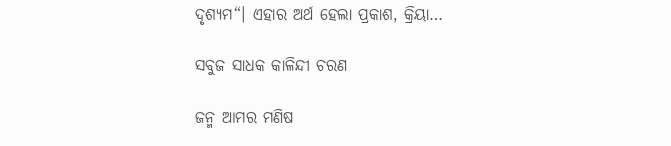ଦୃଶ୍ୟମ“। ଏହାର ଅର୍ଥ ହେଲା ପ୍ରକାଶ, କ୍ରିୟା…

ସବୁଜ ସାଧକ କାଳିନ୍ଦୀ ଚରଣ

ଜନ୍ମ ଆମର ମଣିଷ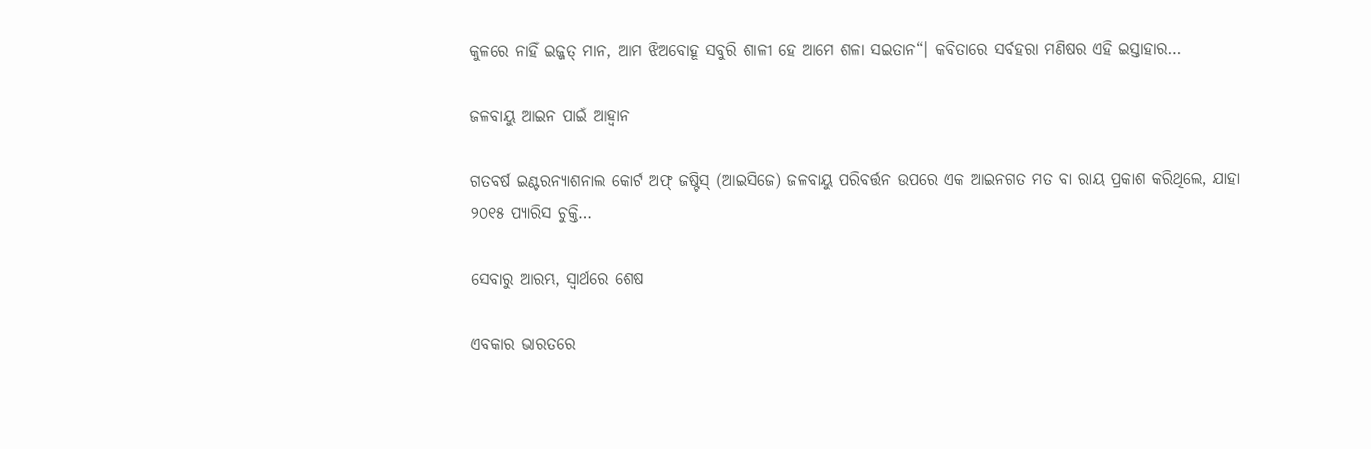କୁଳରେ ନାହିଁ ଇଜ୍ଜତ୍‌ ମାନ, ଆମ ଝିଅବୋହୂ ସବୁରି ଶାଳୀ ହେ ଆମେ ଶଳା ସଇତାନ“। କବିତାରେ ସର୍ବହରା ମଣିଷର ଏହି ଇସ୍ତାହାର…

ଜଳବାୟୁ ଆଇନ ପାଇଁ ଆହ୍ବାନ

ଗତବର୍ଷ ଇଣ୍ଟରନ୍ୟାଶନାଲ କୋର୍ଟ ଅଫ୍‌ ଜଷ୍ଟିସ୍‌ (ଆଇସିଜେ) ଜଳବାୟୁ ପରିବର୍ତ୍ତନ ଉପରେ ଏକ ଆଇନଗତ ମତ ବା ରାୟ ପ୍ରକାଶ କରିଥିଲେ, ଯାହା ୨୦୧୫ ପ୍ୟାରିସ ଚୁକ୍ତି…

ସେବାରୁ ଆରମ୍ଭ, ସ୍ୱାର୍ଥରେ ଶେଷ

ଏବକାର ଭାରତରେ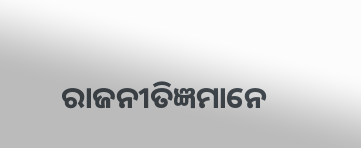ରାଜନୀତିଜ୍ଞମାନେ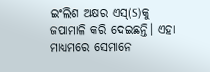ଇଂଲିଶ ଅକ୍ଷର ଏସ୍‌(S)କୁ ଜପାମାଳି କରି ଦେଇଛନ୍ତି। ଏହା ମାଧ୍ୟମରେ ସେମାନେ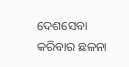ଦେଶସେବା କରିବାର ଛଳନା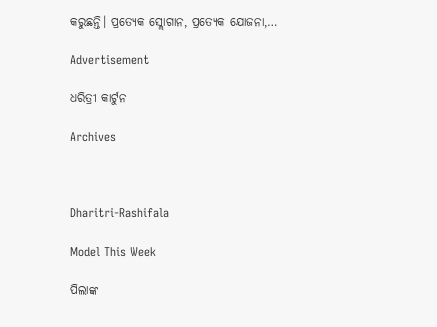କରୁଛନ୍ତି। ପ୍ରତ୍ୟେକ ସ୍ଲୋଗାନ, ପ୍ରତ୍ୟେକ ଯୋଜନା,…

Advertisement

ଧରିତ୍ରୀ କାର୍ଟୁନ

Archives



Dharitri-Rashifala

Model This Week

ପିଲାଙ୍କ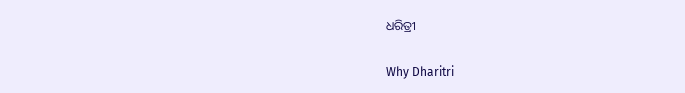ଧରିତ୍ରୀ

Why Dharitri